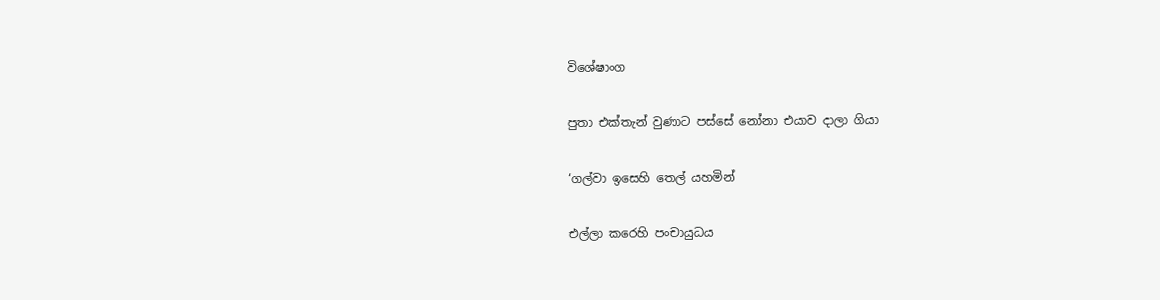විශේෂාංග

පුතා එක්තැන් වුණාට පස්සේ නෝනා එයාව දාලා ගියා

‘ගල්වා ඉසෙහි තෙල් යහමින්

එල්ලා කරෙහි පංචායුධය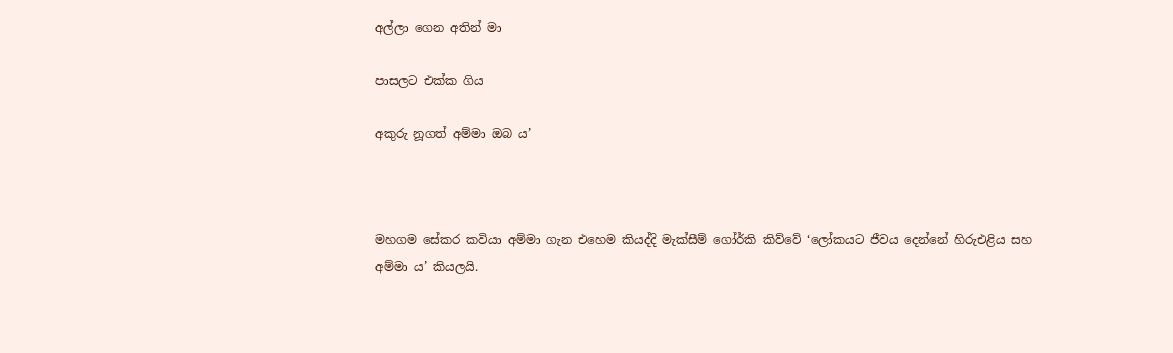අල්ලා ගෙන අතින් මා

පාසලට එක්ක ගිය

අකුරු නූගත් අම්මා ඔබ ය’



මහගම සේකර කවියා අම්මා ගැන එහෙම කියද්දි මැක්සීම් ගෝර්කි කිව්වේ ‘ලෝකයට ජීවය දෙන්නේ හිරුඑළිය සහ අම්මා ය’ කියලයි.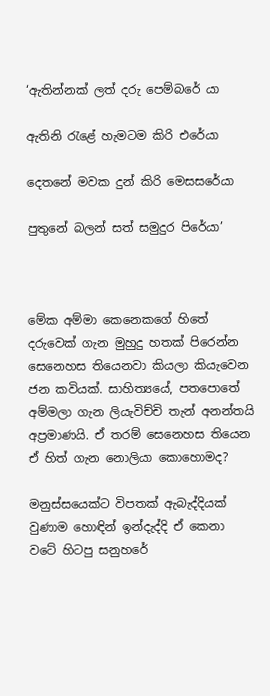‘ඇතින්නක් ලත් දරු පෙම්බරේ යා

ඇතිනි රැළේ හැමටම කිරි එරේයා

දෙතනේ මවක දුන් කිරි මෙසසරේයා

පුතුනේ බලන් සත් සමුදුර පිරේයා’



මේක අම්මා කෙනෙකගේ හිතේ දරුවෙක් ගැන මුහුදු හතක් පිරෙන්න සෙනෙහස තියෙනවා කියලා කියැවෙන ජන කවියක්. සාහිත්‍යයේ, පතපොතේ අම්මලා ගැන ලියැවිච්චි තැන් අනන්තයි අප්‍රමාණයි. ඒ තරම් සෙනෙහස තියෙන ඒ හිත් ගැන නොලියා කොහොමද?

මනුස්සයෙක්ට විපතක් ඇබැද්දියක් වුණාම හොඳින් ඉන්දැද්දි ඒ කෙනා වටේ හිටපු සනුහරේ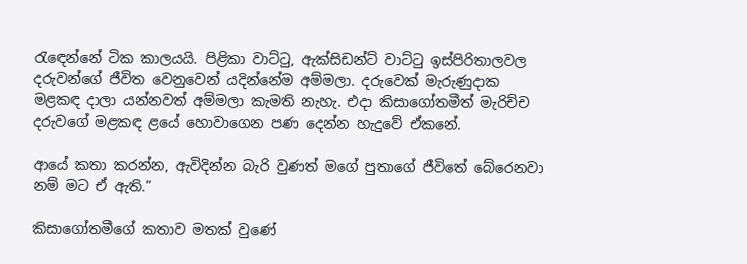රැඳෙන්නේ ටික කාලයයි. පිළිකා වාට්ටු, ඇක්සිඩන්ට් වාට්ටු ඉස්පිරිතාලවල දරුවන්ගේ ජීවිත වෙනුවෙන් යදින්නේම අම්මලා. දරුවෙක් මැරුණුදාක මළකඳ දාලා යන්නවත් අම්මලා කැමති නැහැ. එදා කිසාගෝතමීත් මැරිච්ච දරුවගේ මළකඳ ළයේ හොවාගෙන පණ දෙන්න හැදුවේ ඒකනේ.

ආයේ කතා කරන්න, ඇවිදින්න බැරි වුණත් මගේ පුතාගේ ජීවිතේ බේරෙනවා නම් මට ඒ ඇති.”

කිසාගෝතමීගේ කතාව මතක් වුණේ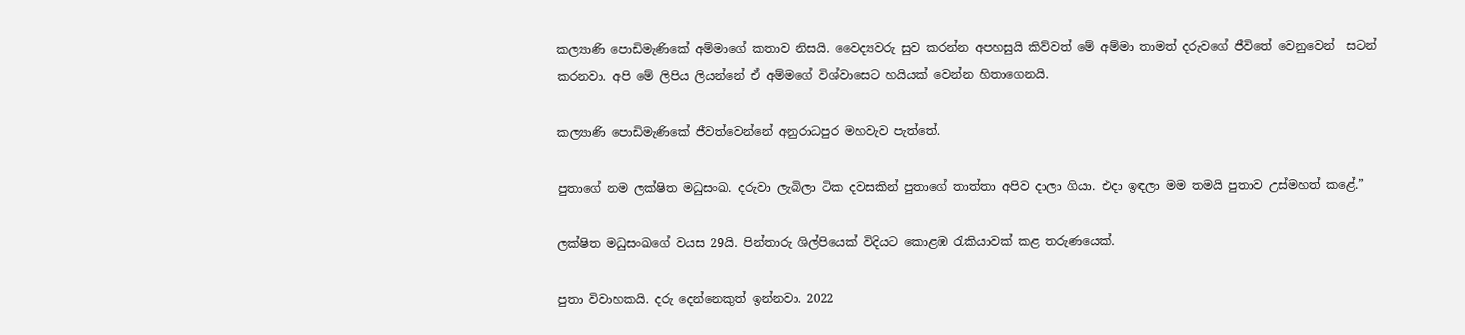කල්‍යාණි පොඩිමැණිකේ අම්මාගේ කතාව නිසයි. වෛද්‍යවරු සුව කරන්න අපහසුයි කිව්වත් මේ අම්මා තාමත් දරුවගේ ජීවිතේ වෙනුවෙන්  සටන් කරනවා. අපි මේ ලිපිය ලියන්නේ ඒ අම්මගේ විශ්වාසෙට හයියක් වෙන්න හිතාගෙනයි.

කල්‍යාණි පොඩිමැණිකේ ජීවත්වෙන්නේ අනුරාධපුර මහවැව පැත්තේ.

පුතාගේ නම ලක්ෂිත මධුසංඛ. දරුවා ලැබිලා ටික දවසකින් පුතාගේ තාත්තා අපිව දාලා ගියා. එදා ඉඳලා මම තමයි පුතාව උස්මහත් කළේ.”

ලක්ෂිත මධුසංඛගේ වයස 29යි. පින්තාරු ශිල්පියෙක් විදියට කොළඹ රැකියාවක් කළ තරුණයෙක්.

පුතා විවාහකයි. දරු දෙන්නෙකුත් ඉන්නවා. 2022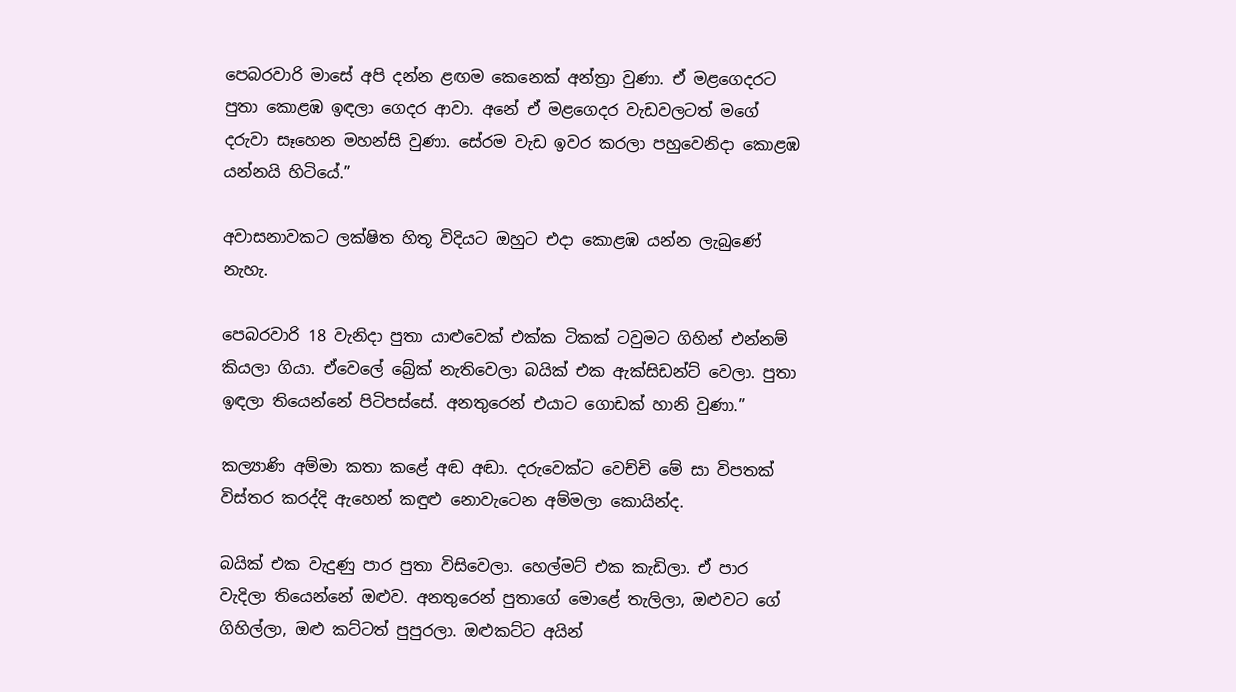පෙබරවාරි මාසේ අපි දන්න ළඟම කෙනෙක් අන්ත්‍රා වුණා. ඒ මළගෙදරට පුතා කොළඹ ඉඳලා ගෙදර ආවා. අනේ ඒ මළගෙදර වැඩවලටත් මගේ දරුවා සෑහෙන මහන්සි වුණා. සේරම වැඩ ඉවර කරලා පහුවෙනිදා කොළඹ යන්නයි හිටියේ.”

අවාසනාවකට ලක්ෂිත හිතූ විදියට ඔහුට එදා කොළඹ යන්න ලැබුණේ නැහැ.

පෙබරවාරි 18 වැනිදා පුතා යාළුවෙක් එක්ක ටිකක් ටවුමට ගිහින් එන්නම් කියලා ගියා. ඒවෙලේ බ්‍රේක් නැතිවෙලා බයික් එක ඇක්සිඩන්ට් වෙලා. පුතා ඉඳලා තියෙන්නේ පිටිපස්සේ. අනතුරෙන් එයාට ගොඩක් හානි වුණා.”

කල්‍යාණි අම්මා කතා කළේ අඬ අඬා. දරුවෙක්ට වෙච්චි මේ සා විපතක් විස්තර කරද්දි ඇහෙන් කඳුළු නොවැටෙන අම්මලා කොයින්ද.

බයික් එක වැදුණු පාර පුතා විසිවෙලා. හෙල්මට් එක කැඩිලා. ඒ පාර වැදිලා තියෙන්නේ ඔළුව. අනතුරෙන් පුතාගේ මොළේ තැලිලා, ඔළුවට ගේ ගිහිල්ලා, ඔළු කට්ටත් පුපුරලා. ඔළුකට්ට අයින්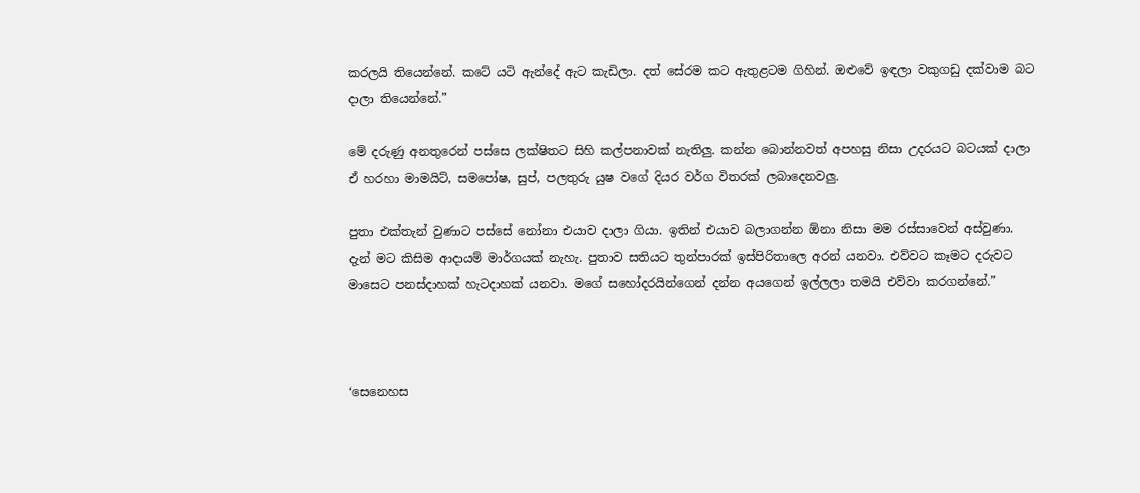කරලයි තියෙන්නේ. කටේ යටි ඇන්දේ ඇට කැඩිලා. දත් සේරම කට ඇතුළටම ගිහින්. ඔළුවේ ඉඳලා වකුගඩු දක්වාම බට දාලා තියෙන්නේ.”

මේ දරුණු අනතුරෙන් පස්සෙ ලක්ෂිතට සිහි කල්පනාවක් නැතිලු. කන්න බොන්නවත් අපහසු නිසා උදරයට බටයක් දාලා ඒ හරහා මාමයිට්, සමපෝෂ, සුප්, පලතුරු යුෂ වගේ දියර වර්ග විතරක් ලබාදෙනවලු.

පුතා එක්තැන් වුණාට පස්සේ නෝනා එයාව දාලා ගියා. ඉතින් එයාව බලාගන්න ඕනා නිසා මම රස්සාවෙන් අස්වුණා. දැන් මට කිසිම ආදායම් මාර්ගයක් නැහැ. පුතාව සතියට තුන්පාරක් ඉස්පිරිතාලෙ අරන් යනවා. එව්වට කෑමට දරුවට මාසෙට පනස්දාහක් හැටදාහක් යනවා. මගේ සහෝදරයින්ගෙන් දන්න අයගෙන් ඉල්ලලා තමයි එව්වා කරගන්නේ.”



‘සෙනෙහස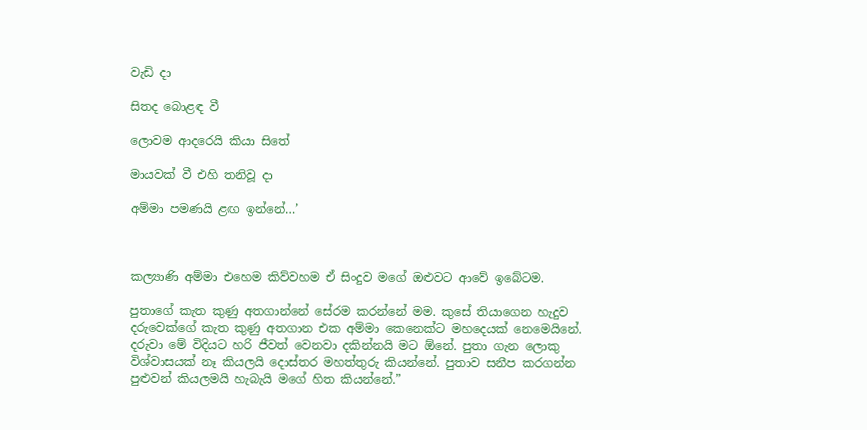වැඩි දා

සිතද බොළඳ වී

ලොවම ආදරෙයි කියා සිතේ

මායවක් වී එහි තනිවූ දා

අම්මා පමණයි ළඟ ඉන්නේ…’



කල්‍යාණි අම්මා එහෙම කිව්වහම ඒ සිංදුව මගේ ඔළුවට ආවේ ඉබේටම.

පුතාගේ කැත කුණු අතගාන්නේ සේරම කරන්නේ මම. කුසේ තියාගෙන හැදුව දරුවෙක්ගේ කැත කුණු අතගාන එක අම්මා කෙනෙක්ට මහදෙයක් නෙමෙයිනේ. දරුවා මේ විදියට හරි ජීවත් වෙනවා දකින්නයි මට ඕනේ. පුතා ගැන ලොකු විශ්වාසයක් නෑ කියලයි දොස්තර මහත්තුරු කියන්නේ. පුතාව සනීප කරගන්න පුළුවන් කියලමයි හැබැයි මගේ හිත කියන්නේ.”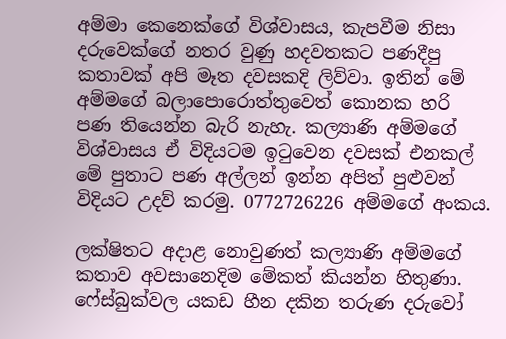අම්මා කෙනෙක්ගේ විශ්වාසය, කැපවීම නිසා දරුවෙක්ගේ නතර වුණු හදවතකට පණදීපු කතාවක් අපි මෑත දවසකදි ලිව්වා. ඉතින් මේ අම්මගේ බලාපොරොත්තුවෙත් කොනක හරි පණ තියෙන්න බැරි නැහැ. කල්‍යාණි අම්මගේ විශ්වාසය ඒ විදියටම ඉටුවෙන දවසක් එනකල් මේ පුතාට පණ අල්ලන් ඉන්න අපිත් පුළුවන් විදියට උදව් කරමු. 0772726226 අම්මගේ අංකය.

ලක්ෂිතට අදාළ නොවුණත් කල්‍යාණි අම්මගේ කතාව අවසානෙදිම මේකත් කියන්න හිතුණා. ෆේස්බුක්වල යකඩ හීන දකින තරුණ දරුවෝ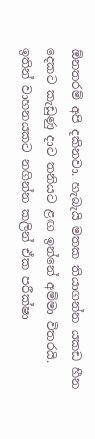ඕනතරම් අපි දකිනවා. හැබැයි මතක තියාගන්න යකඩ හීන දෙකට කැඩුණු දාට තනියට ළඟ ඉන්නේ අම්මා විතරයි. ඉතින් වාහනයකට නගින්න කලින් ඒක පරීක්ෂා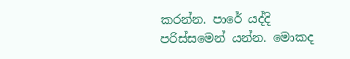කරන්න. පාරේ යද්දි පරිස්සමෙන් යන්න. මොකද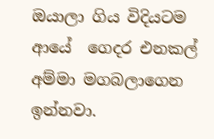ඔයාලා ගිය විදියටම ආයේ  ගෙදර එනකල් අම්මා මගබලාගෙන ඉන්නවා.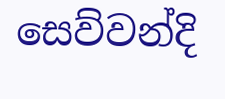සෙව්වන්දි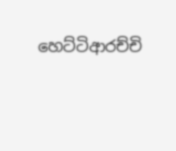හෙට්ටිආරච්චි